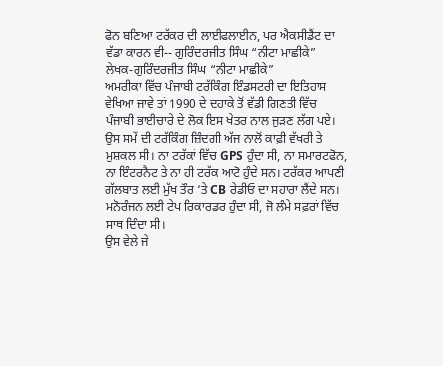ਫੋਨ ਬਣਿਆ ਟਰੱਕਰ ਦੀ ਲਾਈਫਲਾਈਨ, ਪਰ ਐਕਸੀਡੈਂਟ ਦਾ ਵੱਡਾ ਕਾਰਨ ਵੀ-- ਗੁਰਿੰਦਰਜੀਤ ਸਿੰਘ “ਨੀਟਾ ਮਾਛੀਕੇ”
ਲੇਖਕ-ਗੁਰਿੰਦਰਜੀਤ ਸਿੰਘ “ਨੀਟਾ ਮਾਛੀਕੇ”
ਅਮਰੀਕਾ ਵਿੱਚ ਪੰਜਾਬੀ ਟਰੱਕਿੰਗ ਇੰਡਸਟਰੀ ਦਾ ਇਤਿਹਾਸ ਵੇਖਿਆ ਜਾਵੇ ਤਾਂ 1990 ਦੇ ਦਹਾਕੇ ਤੋਂ ਵੱਡੀ ਗਿਣਤੀ ਵਿੱਚ ਪੰਜਾਬੀ ਭਾਈਚਾਰੇ ਦੇ ਲੋਕ ਇਸ ਖੇਤਰ ਨਾਲ ਜੁੜਣ ਲੱਗ ਪਏ। ਉਸ ਸਮੇਂ ਦੀ ਟਰੱਕਿੰਗ ਜ਼ਿੰਦਗੀ ਅੱਜ ਨਾਲੋਂ ਕਾਫ਼ੀ ਵੱਖਰੀ ਤੇ ਮੁਸ਼ਕਲ ਸੀ। ਨਾ ਟਰੱਕਾਂ ਵਿੱਚ GPS ਹੁੰਦਾ ਸੀ, ਨਾ ਸਮਾਰਟਫੋਨ, ਨਾ ਇੰਟਰਨੈਟ ਤੇ ਨਾ ਹੀ ਟਰੱਕ ਆਟੋ ਹੁੰਦੇ ਸਨ। ਟਰੱਕਰ ਆਪਣੀ ਗੱਲਬਾਤ ਲਈ ਮੁੱਖ ਤੌਰ ‘ਤੇ CB ਰੇਡੀਓ ਦਾ ਸਹਾਰਾ ਲੈਂਦੇ ਸਨ। ਮਨੋਰੰਜਨ ਲਈ ਟੇਪ ਰਿਕਾਰਡਰ ਹੁੰਦਾ ਸੀ, ਜੋ ਲੰਮੇ ਸਫ਼ਰਾਂ ਵਿੱਚ ਸਾਥ ਦਿੰਦਾ ਸੀ।
ਉਸ ਵੇਲੇ ਜੇ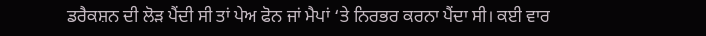ਡਰੈਕਸ਼ਨ ਦੀ ਲੋੜ ਪੈਂਦੀ ਸੀ ਤਾਂ ਪੇਅ ਫੋਨ ਜਾਂ ਮੈਪਾਂ ‘ਤੇ ਨਿਰਭਰ ਕਰਨਾ ਪੈਂਦਾ ਸੀ। ਕਈ ਵਾਰ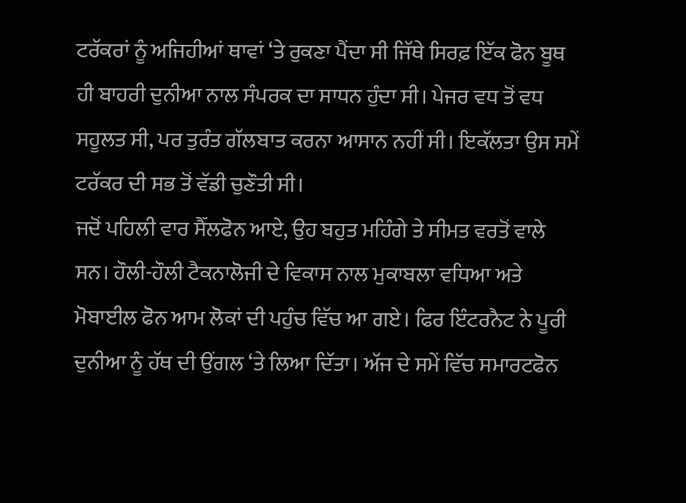ਟਰੱਕਰਾਂ ਨੂੰ ਅਜਿਹੀਆਂ ਥਾਵਾਂ ‘ਤੇ ਰੁਕਣਾ ਪੈਂਦਾ ਸੀ ਜਿੱਥੇ ਸਿਰਫ਼ ਇੱਕ ਫੋਨ ਬੂਥ ਹੀ ਬਾਹਰੀ ਦੁਨੀਆ ਨਾਲ ਸੰਪਰਕ ਦਾ ਸਾਧਨ ਹੁੰਦਾ ਸੀ। ਪੇਜਰ ਵਧ ਤੋਂ ਵਧ ਸਹੂਲਤ ਸੀ, ਪਰ ਤੁਰੰਤ ਗੱਲਬਾਤ ਕਰਨਾ ਆਸਾਨ ਨਹੀਂ ਸੀ। ਇਕੱਲਤਾ ਉਸ ਸਮੇਂ ਟਰੱਕਰ ਦੀ ਸਭ ਤੋਂ ਵੱਡੀ ਚੁਣੌਤੀ ਸੀ।
ਜਦੋਂ ਪਹਿਲੀ ਵਾਰ ਸੈੱਲਫੋਨ ਆਏ, ਉਹ ਬਹੁਤ ਮਹਿੰਗੇ ਤੇ ਸੀਮਤ ਵਰਤੋਂ ਵਾਲੇ ਸਨ। ਹੌਲੀ-ਹੌਲੀ ਟੈਕਨਾਲੋਜੀ ਦੇ ਵਿਕਾਸ ਨਾਲ ਮੁਕਾਬਲਾ ਵਧਿਆ ਅਤੇ ਮੋਬਾਈਲ ਫੋਨ ਆਮ ਲੋਕਾਂ ਦੀ ਪਹੁੰਚ ਵਿੱਚ ਆ ਗਏ। ਫਿਰ ਇੰਟਰਨੈਟ ਨੇ ਪੂਰੀ ਦੁਨੀਆ ਨੂੰ ਹੱਥ ਦੀ ਉਂਗਲ ‘ਤੇ ਲਿਆ ਦਿੱਤਾ। ਅੱਜ ਦੇ ਸਮੇਂ ਵਿੱਚ ਸਮਾਰਟਫੋਨ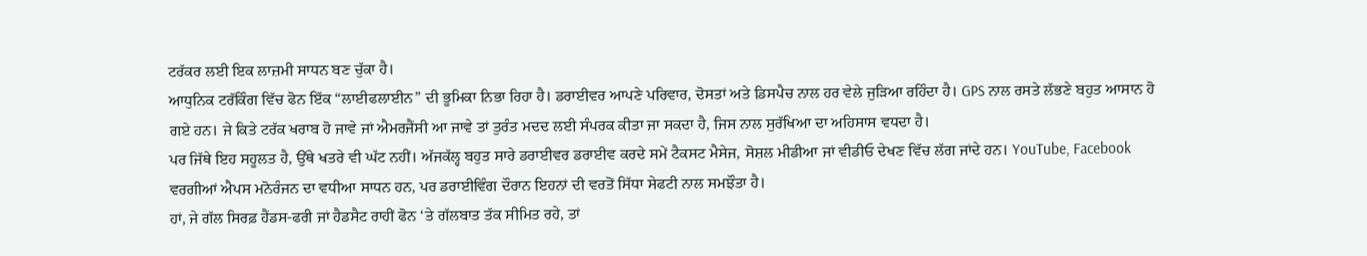ਟਰੱਕਰ ਲਈ ਇਕ ਲਾਜ਼ਮੀ ਸਾਧਨ ਬਣ ਚੁੱਕਾ ਹੈ।
ਆਧੁਨਿਕ ਟਰੱਕਿੰਗ ਵਿੱਚ ਫੋਨ ਇੱਕ “ਲਾਈਫਲਾਈਨ” ਦੀ ਭੂਮਿਕਾ ਨਿਭਾ ਰਿਹਾ ਹੈ। ਡਰਾਈਵਰ ਆਪਣੇ ਪਰਿਵਾਰ, ਦੋਸਤਾਂ ਅਤੇ ਡਿਸਪੈਚ ਨਾਲ ਹਰ ਵੇਲੇ ਜੁੜਿਆ ਰਹਿੰਦਾ ਹੈ। GPS ਨਾਲ ਰਸਤੇ ਲੱਭਣੇ ਬਹੁਤ ਆਸਾਨ ਹੋ ਗਏ ਹਨ। ਜੇ ਕਿਤੇ ਟਰੱਕ ਖਰਾਬ ਹੋ ਜਾਵੇ ਜਾਂ ਐਮਰਜੈਂਸੀ ਆ ਜਾਵੇ ਤਾਂ ਤੁਰੰਤ ਮਦਦ ਲਈ ਸੰਪਰਕ ਕੀਤਾ ਜਾ ਸਕਦਾ ਹੈ, ਜਿਸ ਨਾਲ ਸੁਰੱਖਿਆ ਦਾ ਅਹਿਸਾਸ ਵਧਦਾ ਹੈ।
ਪਰ ਜਿੱਥੇ ਇਹ ਸਹੂਲਤ ਹੈ, ਉੱਥੇ ਖਤਰੇ ਵੀ ਘੱਟ ਨਹੀਂ। ਅੱਜਕੱਲ੍ਹ ਬਹੁਤ ਸਾਰੇ ਡਰਾਈਵਰ ਡਰਾਈਵ ਕਰਦੇ ਸਮੇਂ ਟੈਕਸਟ ਮੈਸੇਜ, ਸੋਸ਼ਲ ਮੀਡੀਆ ਜਾਂ ਵੀਡੀਓ ਦੇਖਣ ਵਿੱਚ ਲੱਗ ਜਾਂਦੇ ਹਨ। YouTube, Facebook ਵਰਗੀਆਂ ਐਪਸ ਮਨੋਰੰਜਨ ਦਾ ਵਧੀਆ ਸਾਧਨ ਹਨ, ਪਰ ਡਰਾਈਵਿੰਗ ਦੌਰਾਨ ਇਹਨਾਂ ਦੀ ਵਰਤੋਂ ਸਿੱਧਾ ਸੇਫਟੀ ਨਾਲ ਸਮਝੌਤਾ ਹੈ।
ਹਾਂ, ਜੇ ਗੱਲ ਸਿਰਫ਼ ਹੈਂਡਸ-ਫਰੀ ਜਾਂ ਹੈਡਸੈਟ ਰਾਹੀਂ ਫੋਨ ‘ਤੇ ਗੱਲਬਾਤ ਤੱਕ ਸੀਮਿਤ ਰਹੇ, ਤਾਂ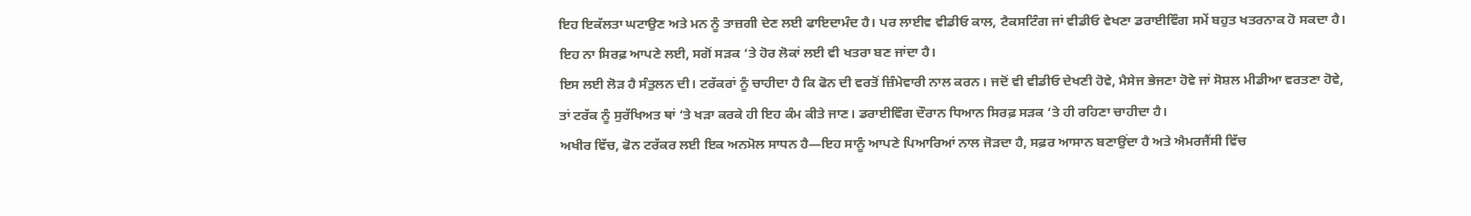ਇਹ ਇਕੱਲਤਾ ਘਟਾਉਣ ਅਤੇ ਮਨ ਨੂੰ ਤਾਜ਼ਗੀ ਦੇਣ ਲਈ ਫਾਇਦਾਮੰਦ ਹੈ। ਪਰ ਲਾਈਵ ਵੀਡੀਓ ਕਾਲ, ਟੈਕਸਟਿੰਗ ਜਾਂ ਵੀਡੀਓ ਵੇਖਣਾ ਡਰਾਈਵਿੰਗ ਸਮੇਂ ਬਹੁਤ ਖਤਰਨਾਕ ਹੋ ਸਕਦਾ ਹੈ। ਇਹ ਨਾ ਸਿਰਫ਼ ਆਪਣੇ ਲਈ, ਸਗੋਂ ਸੜਕ ‘ਤੇ ਹੋਰ ਲੋਕਾਂ ਲਈ ਵੀ ਖਤਰਾ ਬਣ ਜਾਂਦਾ ਹੈ।
ਇਸ ਲਈ ਲੋੜ ਹੈ ਸੰਤੁਲਨ ਦੀ। ਟਰੱਕਰਾਂ ਨੂੰ ਚਾਹੀਦਾ ਹੈ ਕਿ ਫੋਨ ਦੀ ਵਰਤੋਂ ਜ਼ਿੰਮੇਵਾਰੀ ਨਾਲ ਕਰਨ। ਜਦੋਂ ਵੀ ਵੀਡੀਓ ਦੇਖਣੀ ਹੋਵੇ, ਮੈਸੇਜ ਭੇਜਣਾ ਹੋਵੇ ਜਾਂ ਸੋਸ਼ਲ ਮੀਡੀਆ ਵਰਤਣਾ ਹੋਵੇ, ਤਾਂ ਟਰੱਕ ਨੂੰ ਸੁਰੱਖਿਅਤ ਥਾਂ ‘ਤੇ ਖੜਾ ਕਰਕੇ ਹੀ ਇਹ ਕੰਮ ਕੀਤੇ ਜਾਣ। ਡਰਾਈਵਿੰਗ ਦੌਰਾਨ ਧਿਆਨ ਸਿਰਫ਼ ਸੜਕ ‘ਤੇ ਹੀ ਰਹਿਣਾ ਚਾਹੀਦਾ ਹੈ।
ਅਖੀਰ ਵਿੱਚ, ਫੋਨ ਟਰੱਕਰ ਲਈ ਇਕ ਅਨਮੋਲ ਸਾਧਨ ਹੈ—ਇਹ ਸਾਨੂੰ ਆਪਣੇ ਪਿਆਰਿਆਂ ਨਾਲ ਜੋੜਦਾ ਹੈ, ਸਫ਼ਰ ਆਸਾਨ ਬਣਾਉਂਦਾ ਹੈ ਅਤੇ ਐਮਰਜੈਂਸੀ ਵਿੱਚ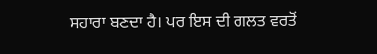ਸਹਾਰਾ ਬਣਦਾ ਹੈ। ਪਰ ਇਸ ਦੀ ਗਲਤ ਵਰਤੋਂ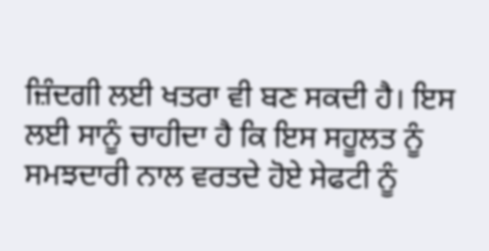ਜ਼ਿੰਦਗੀ ਲਈ ਖਤਰਾ ਵੀ ਬਣ ਸਕਦੀ ਹੈ। ਇਸ ਲਈ ਸਾਨੂੰ ਚਾਹੀਦਾ ਹੈ ਕਿ ਇਸ ਸਹੂਲਤ ਨੂੰ ਸਮਝਦਾਰੀ ਨਾਲ ਵਰਤਦੇ ਹੋਏ ਸੇਫਟੀ ਨੂੰ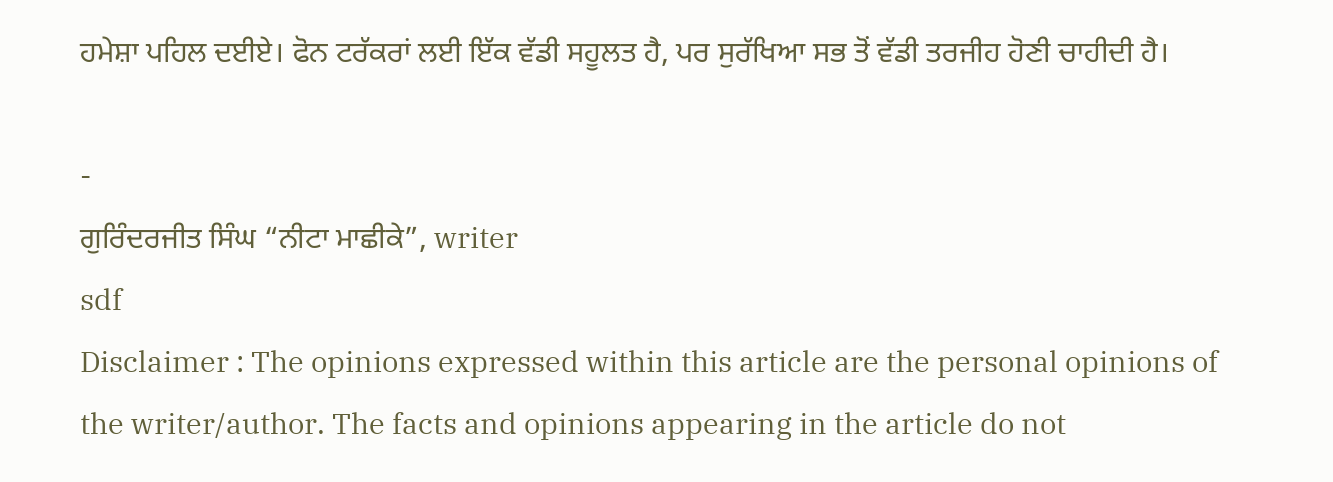ਹਮੇਸ਼ਾ ਪਹਿਲ ਦਈਏ। ਫੋਨ ਟਰੱਕਰਾਂ ਲਈ ਇੱਕ ਵੱਡੀ ਸਹੂਲਤ ਹੈ, ਪਰ ਸੁਰੱਖਿਆ ਸਭ ਤੋਂ ਵੱਡੀ ਤਰਜੀਹ ਹੋਣੀ ਚਾਹੀਦੀ ਹੈ।

-
ਗੁਰਿੰਦਰਜੀਤ ਸਿੰਘ “ਨੀਟਾ ਮਾਛੀਕੇ”, writer
sdf
Disclaimer : The opinions expressed within this article are the personal opinions of the writer/author. The facts and opinions appearing in the article do not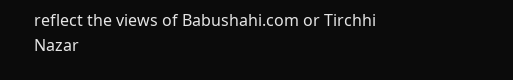reflect the views of Babushahi.com or Tirchhi Nazar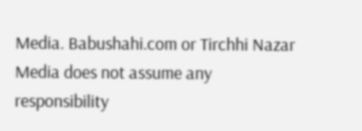Media. Babushahi.com or Tirchhi Nazar Media does not assume any responsibility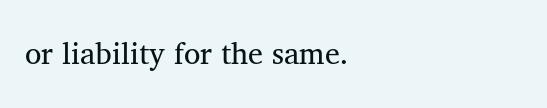or liability for the same.